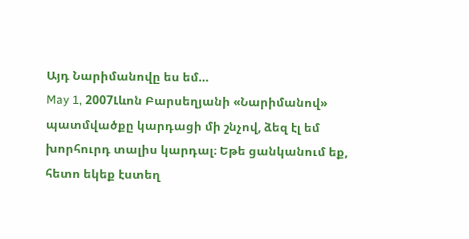Այդ Նարիմանովը ես եմ…
May 1, 2007Լևոն Բարսեղյանի «Նարիմանով» պատմվածքը կարդացի մի շնչով, ձեզ էլ եմ խորհուրդ տալիս կարդալ։ Եթե ցանկանում եք, հետո եկեք էստեղ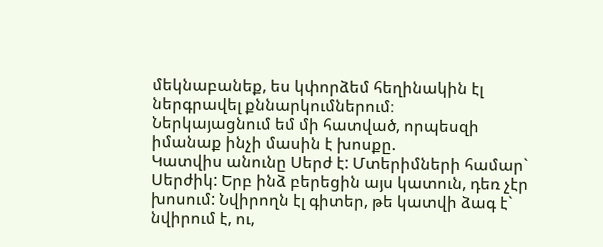մեկնաբանեք, ես կփորձեմ հեղինակին էլ ներգրավել քննարկումներում։
Ներկայացնում եմ մի հատված, որպեսզի իմանաք ինչի մասին է խոսքը.
Կատվիս անունը Սերժ է: Մտերիմների համար` Սերժիկ: Երբ ինձ բերեցին այս կատուն, դեռ չէր խոսում: Նվիրողն էլ գիտեր, թե կատվի ձագ է` նվիրում է, ու,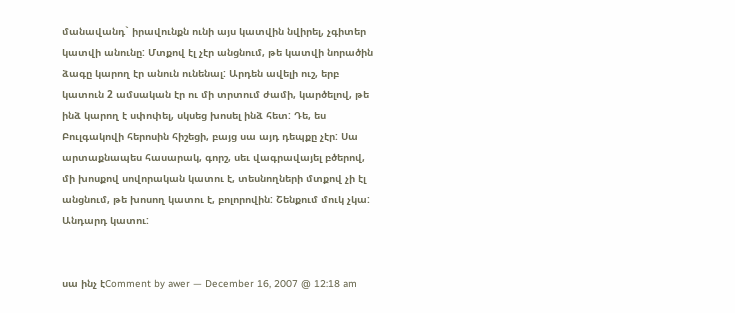մանավանդ` իրավունքն ունի այս կատվին նվիրել, չգիտեր կատվի անունը: Մտքով էլ չէր անցնում, թե կատվի նորածին ձագը կարող էր անուն ունենալ: Արդեն ավելի ուշ, երբ կատուն 2 ամսական էր ու մի տրտում ժամի, կարծելով, թե ինձ կարող է սփոփել, սկսեց խոսել ինձ հետ: Դե, ես Բուլգակովի հերոսին հիշեցի, բայց սա այդ դեպքը չէր: Սա արտաքնապես հասարակ, գորշ, սեւ վագրավայել բծերով, մի խոսքով սովորական կատու է, տեսնողների մտքով չի էլ անցնում, թե խոսող կատու է, բոլորովին: Շենքում մուկ չկա: Անդարդ կատու:


սա ինչ էComment by awer — December 16, 2007 @ 12:18 am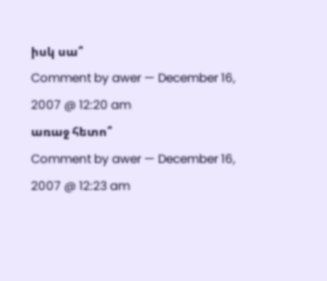իսկ սա՞
Comment by awer — December 16, 2007 @ 12:20 am
առաջ հետո՞
Comment by awer — December 16, 2007 @ 12:23 am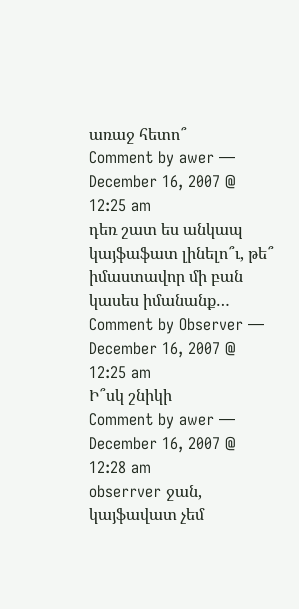առաջ հետո՞
Comment by awer — December 16, 2007 @ 12:25 am
դեռ շատ ես անկապ կայֆաֆատ լինելո՞ւ, թե՞ իմաստավոր մի բան կասես իմանանք…
Comment by Observer — December 16, 2007 @ 12:25 am
Ի՞սկ շնիկի
Comment by awer — December 16, 2007 @ 12:28 am
obserrver ջան, կայֆավատ չեմ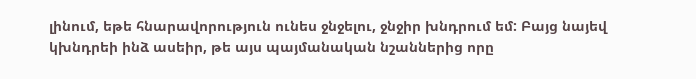լինում, եթե հնարավորություն ունես ջնջելու, ջնջիր խնդրում եմ: Բայց նայեվ կխնդրեի ինձ ասեիր, թե այս պայմանական նշաններից որը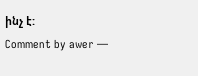ինչ է:
Comment by awer —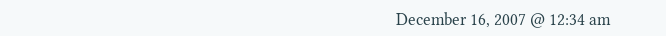December 16, 2007 @ 12:34 am